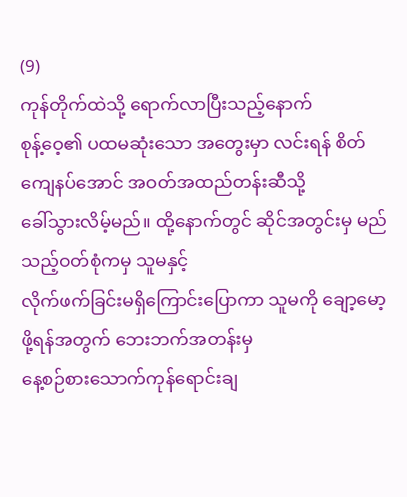(9)
ကုန်တိုက်ထဲသို့ ရောက်လာပြီးသည့်နောက်
စုန့်ဝေ့၏ ပထမဆုံးသော အတွေးမှာ လင်းရန် စိတ်ကျေနပ်အောင် အဝတ်အထည်တန်းဆီသို့
ခေါ်သွားလိမ့်မည်။ ထို့နောက်တွင် ဆိုင်အတွင်းမှ မည်သည့်ဝတ်စုံကမှ သူမနှင့်
လိုက်ဖက်ခြင်းမရှိကြောင်းပြောကာ သူမကို ချော့မော့ဖို့ရန်အတွက် ဘေးဘက်အတန်းမှ
နေ့စဉ်စားသောက်ကုန်ရောင်းချ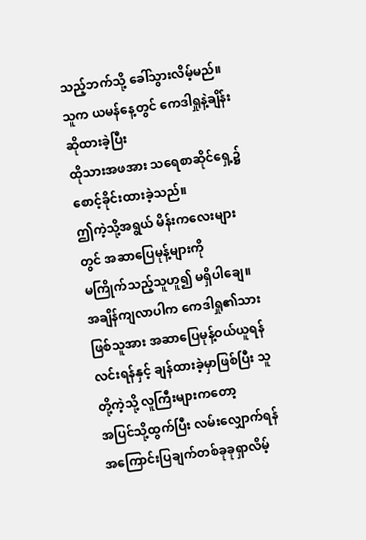သည့်ဘက်သို့ ခေါ်သွားလိမ့်မည်။
သူက ယမန်နေ့တွင် ကေဒါရှုနဲ့ချိန်းဆိုထားခဲ့ပြီး
ထိုသားအဖအား သရေစာဆိုင်ရှေ့၌ စောင့်ခိုင်းထားခဲ့သည်။
ဤကဲ့သို့အရွယ် မိန်းကလေးများတွင် အဆာပြေမုန့်များကို
မကြိုက်သည့်သူဟူ၍ မရှိပါချေ။
အချိန်ကျလာပါက ကေဒါရှု၏သားဖြစ်သူအား အဆာပြေမုန့်ဝယ်ယူရန်
လင်းရန်နှင့် ချန်ထားခဲ့မှာဖြစ်ပြီး သူတို့ကဲ့သို့ လူကြီးများကတော့
အပြင်သို့ထွက်ပြီး လမ်းလျှောက်ရန် အကြောင်းပြချက်တစ်ခုခုရှာလိမ့်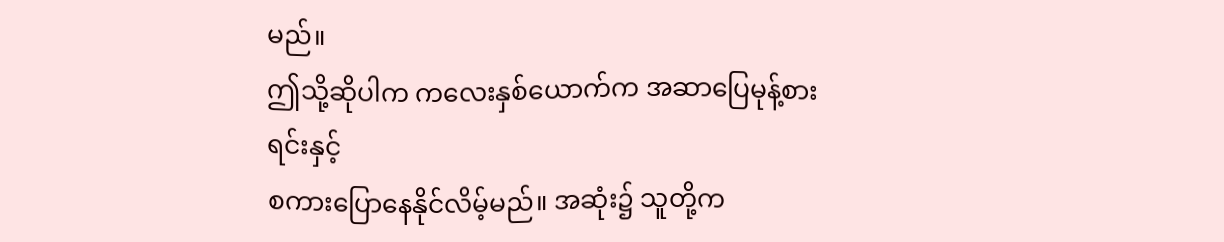မည်။
ဤသို့ဆိုပါက ကလေးနှစ်ယောက်က အဆာပြေမုန့်စားရင်းနှင့်
စကားပြောနေနိုင်လိမ့်မည်။ အဆုံး၌ သူတို့က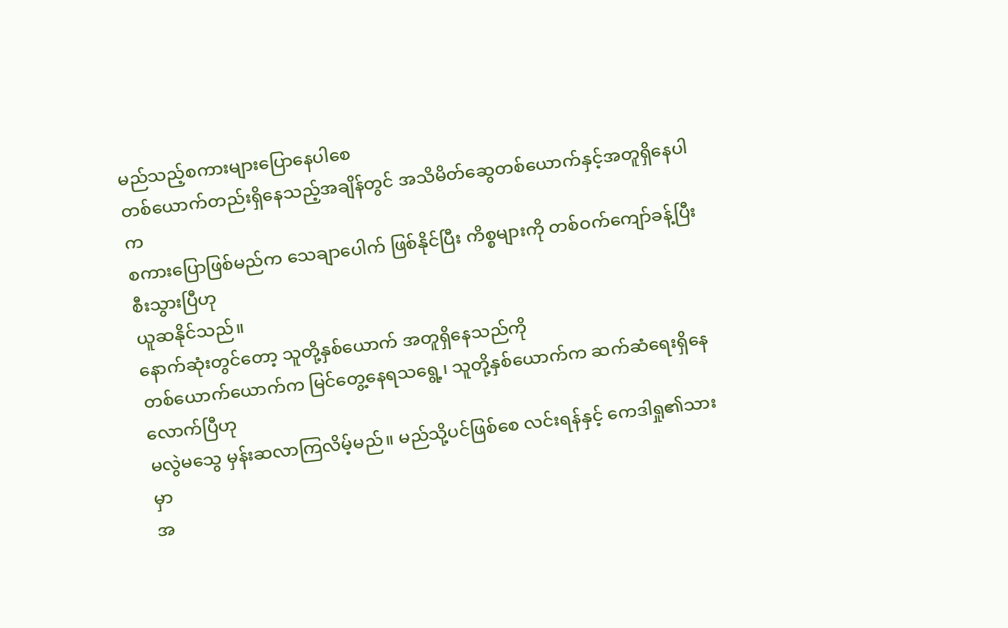မည်သည့်စကားများပြောနေပါစေ
တစ်ယောက်တည်းရှိနေသည့်အချိန်တွင် အသိမိတ်ဆွေတစ်ယောက်နှင့်အတူရှိနေပါက
စကားပြောဖြစ်မည်က သေချာပေါက် ဖြစ်နိုင်ပြီး ကိစ္စများကို တစ်ဝက်ကျော်ခန့်ပြီးစီးသွားပြီဟု
ယူဆနိုင်သည်။
နောက်ဆုံးတွင်တော့ သူတို့နှစ်ယောက် အတူရှိနေသည်ကို
တစ်ယောက်ယောက်က မြင်တွေ့နေရသရွေ့၊ သူတို့နှစ်ယောက်က ဆက်ဆံရေးရှိနေလောက်ပြီဟု
မလွဲမသွေ မှန်းဆလာကြလိမ့်မည်။ မည်သို့ပင်ဖြစ်စေ လင်းရန်နှင့် ကေဒါရှု၏သားမှာ
အ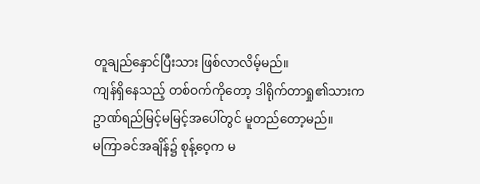တူချည်နှောင်ပြီးသား ဖြစ်လာလိမ့်မည်။
ကျန်ရှိနေသည့် တစ်ဝက်ကိုတော့ ဒါရိုက်တာရှု၏သားက
ဥာဏ်ရည်မြင့်မမြင့်အပေါ်တွင် မူတည်တော့မည်။
မကြာခင်အချိန်၌ စုန့်ဝေ့က မ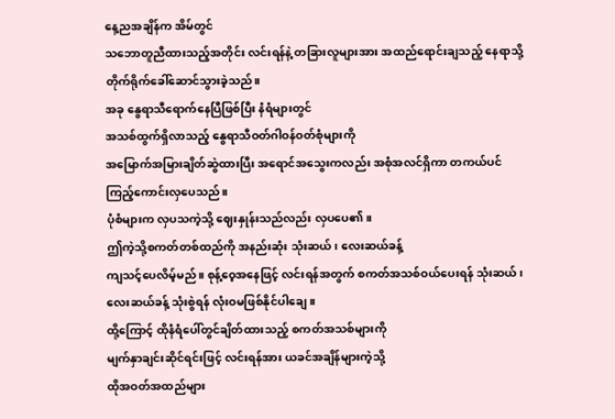နေ့ညအချိန်က အိမ်တွင်
သဘောတူညီထားသည့်အတိုင်း လင်းရန်နဲ့ တခြားလူများအား အထည်ရောင်းချသည့် နေရာသို့
တိုက်ရိုက်ခေါ်ဆောင်သွားခဲ့သည်။
အခု နွေရာသီရောက်နေပြီဖြစ်ပြီး နံရံများတွင်
အသစ်ထွက်ရှိလာသည့် နွေရာသီဝတ်ဂါဝန်ဝတ်စုံများကို
အမြောက်အမြားချိတ်ဆွဲထားပြီး အရောင်အသွေးကလည်း အစုံအလင်ရှိကာ တကယ်ပင်
ကြည့်ကောင်းလှပေသည်။
ပုံစံများက လှပသကဲ့သို့ ဈေးနှုန်းသည်လည်း လှပပေ၏။
ဤကဲ့သို့စကတ်တစ်ထည်ကို အနည်းဆုံး သုံးဆယ်၊ လေးဆယ်ခန့်
ကျသင့်ပေလိမ့်မည်။ စုန့်ဝေ့အနေဖြင့် လင်းရန်အတွက် စကတ်အသစ်ဝယ်ပေးရန် သုံးဆယ်၊
လေးဆယ်ခန့် သုံးစွဲရန် လုံးဝမဖြစ်နိုင်ပါချေ။
ထို့ကြောင့် ထိုနံရံပေါ်တွင်ချိတ်ထားသည့် စကတ်အသစ်များကို
မျက်နှာချင်းဆိုင်ရင်းဖြင့် လင်းရန်အား ယခင်အချိန်များကဲ့သို့
ထိုအဝတ်အထည်များ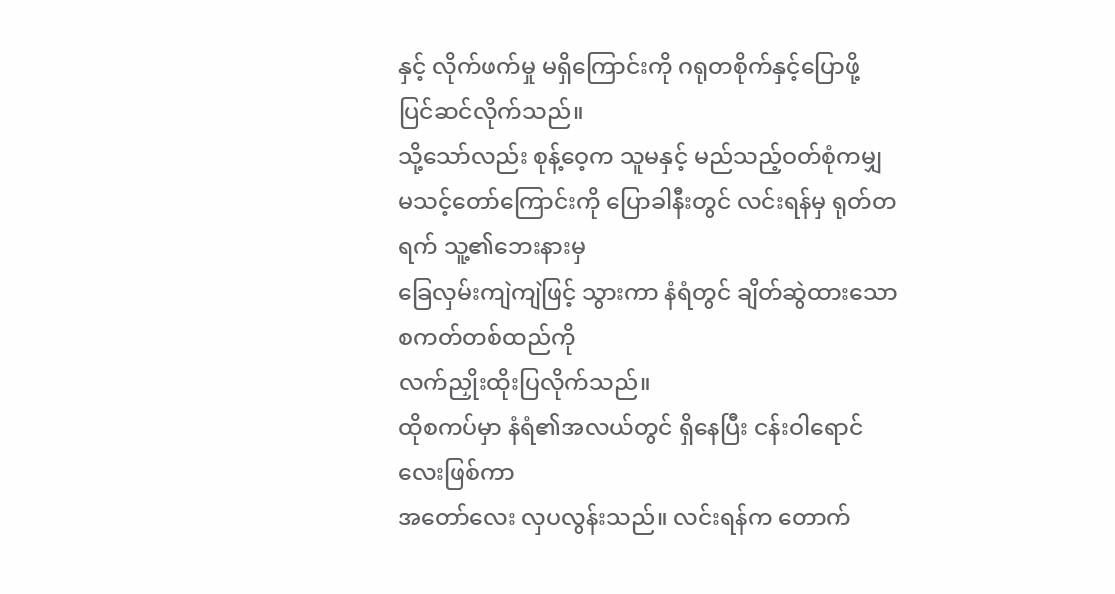နှင့် လိုက်ဖက်မှု မရှိကြောင်းကို ဂရုတစိုက်နှင့်ပြောဖို့
ပြင်ဆင်လိုက်သည်။
သို့သော်လည်း စုန့်ဝေ့က သူမနှင့် မည်သည့်ဝတ်စုံကမျှ
မသင့်တော်ကြောင်းကို ပြောခါနီးတွင် လင်းရန်မှ ရုတ်တရက် သူ့၏ဘေးနားမှ
ခြေလှမ်းကျဲကျဲဖြင့် သွားကာ နံရံတွင် ချိတ်ဆွဲထားသော စကတ်တစ်ထည်ကို
လက်ညှိုးထိုးပြလိုက်သည်။
ထိုစကပ်မှာ နံရံ၏အလယ်တွင် ရှိနေပြီး ငန်းဝါရောင်လေးဖြစ်ကာ
အတော်လေး လှပလွန်းသည်။ လင်းရန်က တောက်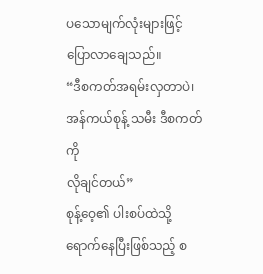ပသောမျက်လုံးများဖြင့် ပြောလာချေသည်။
“ဒီစကတ်အရမ်းလှတာပဲ၊ အန်ကယ်စုန့် သမီး ဒီစကတ်ကို
လိုချင်တယ်”
စုန့်ဝေ့၏ ပါးစပ်ထဲသို့ ရောက်နေပြီးဖြစ်သည့် စ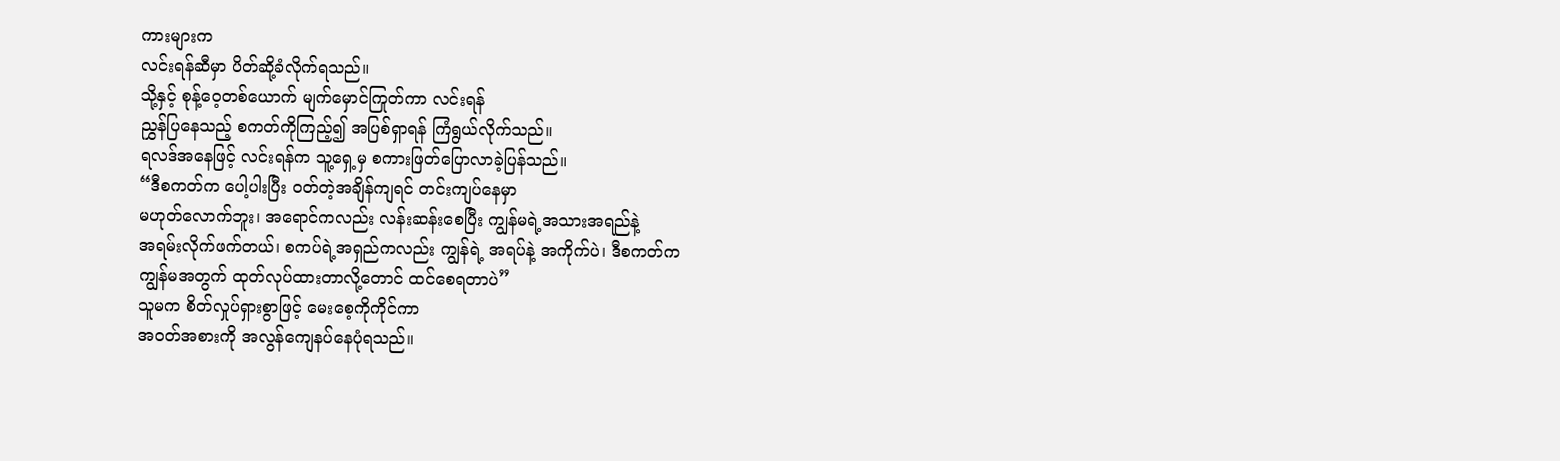ကားများက
လင်းရန်ဆီမှာ ပိတ်ဆို့ခံလိုက်ရသည်။
သို့နှင့် စုန့်ဝေ့တစ်ယောက် မျက်မှောင်ကြုတ်ကာ လင်းရန်
ညွှန်ပြနေသည့် စကတ်ကိုကြည့်၍ အပြစ်ရှာရန် ကြံရွယ်လိုက်သည်။
ရလဒ်အနေဖြင့် လင်းရန်က သူ့ရှေ့မှ စကားဖြတ်ပြောလာခဲ့ပြန်သည်။
“ဒီစကတ်က ပေါ့ပါးပြီး ဝတ်တဲ့အချိန်ကျရင် တင်းကျပ်နေမှာ
မဟုတ်လောက်ဘူး၊ အရောင်ကလည်း လန်းဆန်းစေပြီး ကျွန်မရဲ့အသားအရည်နဲ့
အရမ်းလိုက်ဖက်တယ်၊ စကပ်ရဲ့အရှည်ကလည်း ကျွန်ရဲ့ အရပ်နဲ့ အကိုက်ပဲ၊ ဒီစကတ်က
ကျွန်မအတွက် ထုတ်လုပ်ထားတာလို့တောင် ထင်စေရတာပဲ”
သူမက စိတ်လှုပ်ရှားစွာဖြင့် မေးစေ့ကိုကိုင်ကာ
အ၀တ်အစားကို အလွန်ကျေနပ်နေပုံရသည်။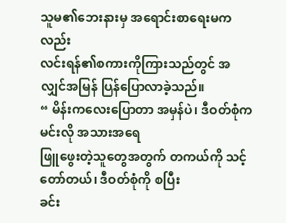သူမ၏ဘေးနားမှ အရောင်းစာရေးမကလည်း
လင်းရန်၏စကားကိုကြားသည်တွင် အလျှင်အမြန် ပြန်ပြောလာခဲ့သည်။
“ မိန်းကလေးပြောတာ အမှန်ပဲ၊ ဒီဝတ်စုံက မင်းလို အသားအရေ
ဖြူဖွေးတဲ့သူတွေအတွက် တကယ်ကို သင့်တော်တယ်၊ ဒီဝတ်စုံကို စပြီး
ခင်း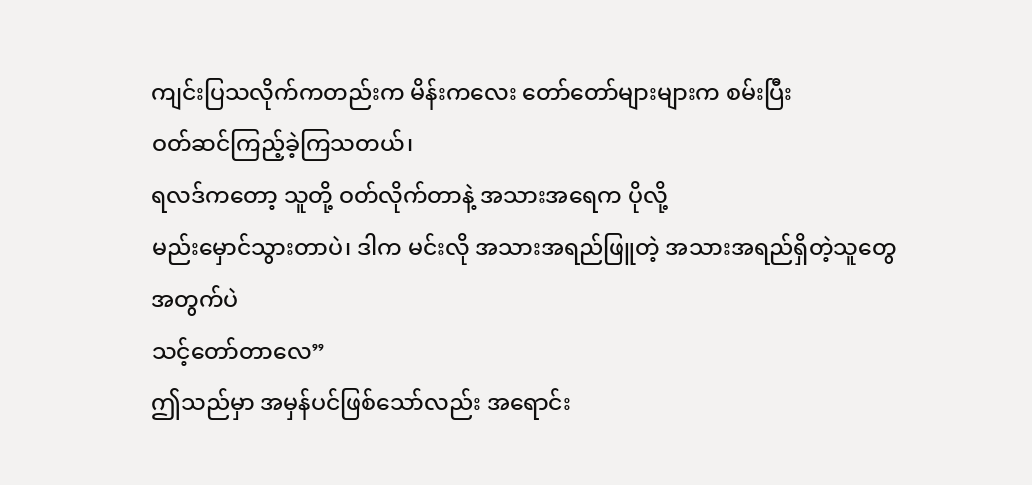ကျင်းပြသလိုက်ကတည်းက မိန်းကလေး တော်တော်များများက စမ်းပြီး
ဝတ်ဆင်ကြည့်ခဲ့ကြသတယ်၊
ရလဒ်ကတော့ သူတို့ ဝတ်လိုက်တာနဲ့ အသားအရေက ပိုလို့
မည်းမှောင်သွားတာပဲ၊ ဒါက မင်းလို အသားအရည်ဖြူတဲ့ အသားအရည်ရှိတဲ့သူတွေအတွက်ပဲ
သင့်တော်တာလေ”
ဤသည်မှာ အမှန်ပင်ဖြစ်သော်လည်း အရောင်း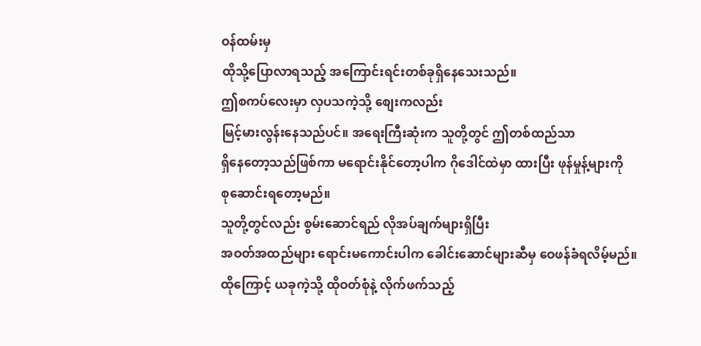ဝန်ထမ်းမှ
ထိုသို့ပြောလာရသည့် အကြောင်းရင်းတစ်ခုရှိနေသေးသည်။
ဤစကပ်လေးမှာ လှပသကဲ့သို့ စျေးကလည်း
မြင့်မားလွန်းနေသည်ပင်။ အရေးကြီးဆုံးက သူတို့တွင် ဤတစ်ထည်သာ
ရှိနေတော့သည်ဖြစ်ကာ မရောင်းနိုင်တော့ပါက ဂိုဒေါင်ထဲမှာ ထားပြီး ဖုန်မှုန့်များကို
စုဆောင်းရတော့မည်။
သူတို့တွင်လည်း စွမ်းဆောင်ရည် လိုအပ်ချက်များရှိပြီး
အဝတ်အထည်များ ရောင်းမကောင်းပါက ခေါင်းဆောင်များဆီမှ ဝေဖန်ခံရလိမ့်မည်။
ထိုကြောင့် ယခုကဲ့သို့ ထိုဝတ်စုံနဲ့ လိုက်ဖက်သည့်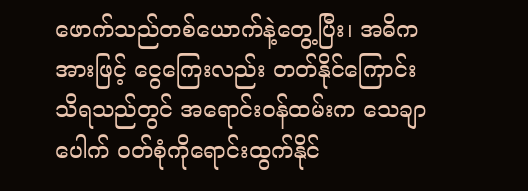ဖောက်သည်တစ်ယောက်နဲ့တွေ့ပြီး၊ အဓိကအားဖြင့် ငွေကြေးလည်း တတ်နိုင်ကြောင်း
သိရသည်တွင် အရောင်းဝန်ထမ်းက သေချာပေါက် ဝတ်စုံကိုရောင်းထွက်နိုင်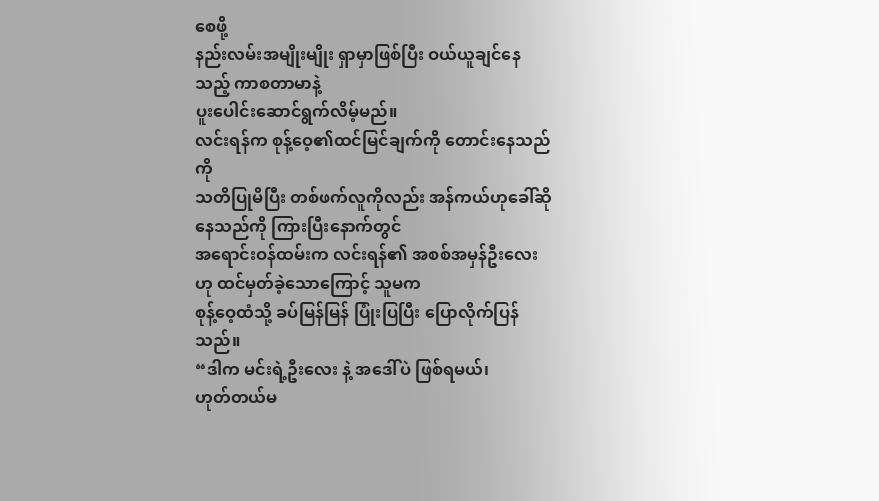စေဖို့
နည်းလမ်းအမျိုးမျိုး ရှာမှာဖြစ်ပြီး ဝယ်ယူချင်နေသည့် ကာစတာမာနဲ့
ပူးပေါင်းဆောင်ရွက်လိမ့်မည်။
လင်းရန်က စုန့်ဝေ့၏ထင်မြင်ချက်ကို တောင်းနေသည်ကို
သတိပြုမိပြီး တစ်ဖက်လူကိုလည်း အန်ကယ်ဟုခေါ်ဆိုနေသည်ကို ကြားပြီးနောက်တွင်
အရောင်းဝန်ထမ်းက လင်းရန်၏ အစစ်အမှန်ဦးလေးဟု ထင်မှတ်ခဲ့သောကြောင့် သူမက
စုန့်ဝေ့ထံသို့ ခပ်မြန်မြန် ပြုံးပြပြီး ပြောလိုက်ပြန်သည်။
“ဒါက မင်းရဲ့ဦးလေး နဲ့ အဒေါ်ပဲ ဖြစ်ရမယ်၊
ဟုတ်တယ်မ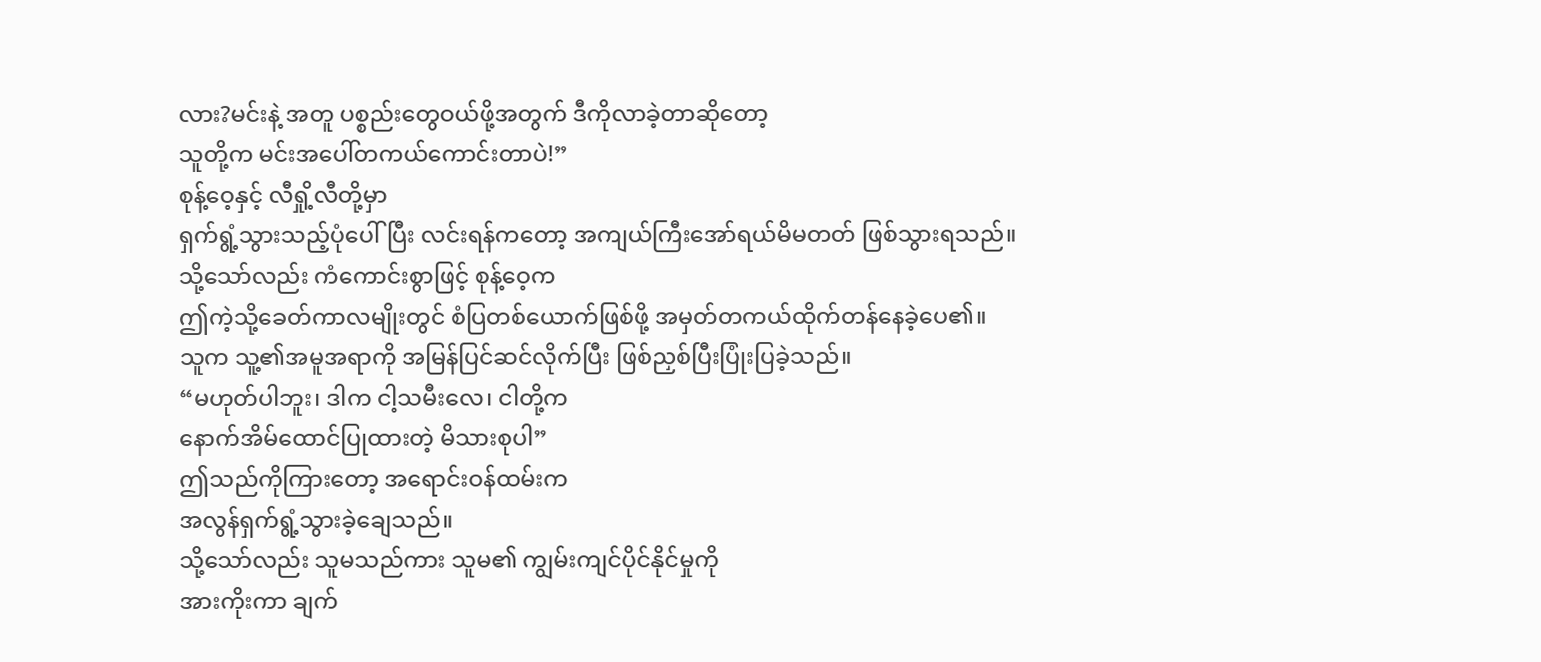လား?မင်းနဲ့ အတူ ပစ္စည်းတွေဝယ်ဖို့အတွက် ဒီကိုလာခဲ့တာဆိုတော့
သူတို့က မင်းအပေါ်တကယ်ကောင်းတာပဲ!”
စုန့်ဝေ့နှင့် လီရှို့လီတို့မှာ
ရှက်ရွံ့သွားသည့်ပုံပေါ်ပြီး လင်းရန်ကတော့ အကျယ်ကြီးအော်ရယ်မိမတတ် ဖြစ်သွားရသည်။
သို့သော်လည်း ကံကောင်းစွာဖြင့် စုန့်ဝေ့က
ဤကဲ့သို့ခေတ်ကာလမျိုးတွင် စံပြတစ်ယောက်ဖြစ်ဖို့ အမှတ်တကယ်ထိုက်တန်နေခဲ့ပေ၏။
သူက သူ့၏အမူအရာကို အမြန်ပြင်ဆင်လိုက်ပြီး ဖြစ်ညှစ်ပြီးပြုံးပြခဲ့သည်။
“မဟုတ်ပါဘူး၊ ဒါက ငါ့သမီးလေ၊ ငါတို့က
နောက်အိမ်ထောင်ပြုထားတဲ့ မိသားစုပါ”
ဤသည်ကိုကြားတော့ အရောင်းဝန်ထမ်းက
အလွန်ရှက်ရွံ့သွားခဲ့ချေသည်။
သို့သော်လည်း သူမသည်ကား သူမ၏ ကျွမ်းကျင်ပိုင်နိုင်မှုကို
အားကိုးကာ ချက်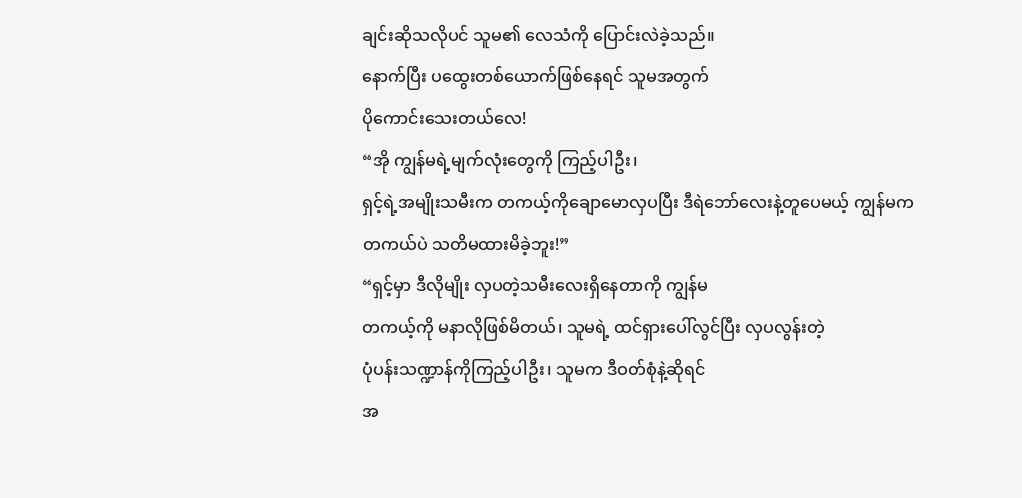ချင်းဆိုသလိုပင် သူမ၏ လေသံကို ပြောင်းလဲခဲ့သည်။
နောက်ပြီး ပထွေးတစ်ယောက်ဖြစ်နေရင် သူမအတွက်
ပိုကောင်းသေးတယ်လေ!
“အို ကျွန်မရဲ့မျက်လုံးတွေကို ကြည့်ပါဦး၊
ရှင့်ရဲ့အမျိုးသမီးက တကယ့်ကိုချောမောလှပပြီး ဒီရဲဘော်လေးနဲ့တူပေမယ့် ကျွန်မက
တကယ်ပဲ သတိမထားမိခဲ့ဘူး!”
“ရှင့်မှာ ဒီလိုမျိုး လှပတဲ့သမီးလေးရှိနေတာကို ကျွန်မ
တကယ့်ကို မနာလိုဖြစ်မိတယ်၊ သူမရဲ့ ထင်ရှားပေါ်လွင်ပြီး လှပလွန်းတဲ့
ပုံပန်းသဏ္ဍာန်ကိုကြည့်ပါဦး၊ သူမက ဒီဝတ်စုံနဲ့ဆိုရင်
အ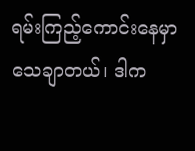ရမ်းကြည့်ကောင်းနေမှာသေချာတယ်၊ ဒါက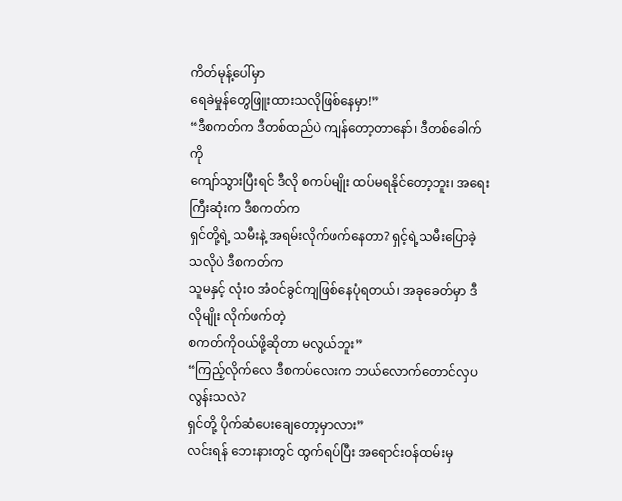ကိတ်မုန့်ပေါ်မှာ
ရေခဲမှုန်တွေဖြူးထားသလိုဖြစ်နေမှာ!”
“ဒီစကတ်က ဒီတစ်ထည်ပဲ ကျန်တော့တာနော်၊ ဒီတစ်ခေါက်ကို
ကျော်သွားပြီးရင် ဒီလို စကပ်မျိုး ထပ်မရနိုင်တော့ဘူး၊ အရေးကြီးဆုံးက ဒီစကတ်က
ရှင်တို့ရဲ့ သမီးနဲ့ အရမ်းလိုက်ဖက်နေတာ? ရှင့်ရဲ့သမီးပြောခဲ့သလိုပဲ ဒီစကတ်က
သူမနှင့် လုံးဝ အံဝင်ခွင်ကျဖြစ်နေပုံရတယ်၊ အခုခေတ်မှာ ဒီလိုမျိုး လိုက်ဖက်တဲ့
စကတ်ကိုဝယ်ဖို့ဆိုတာ မလွယ်ဘူး”
“ကြည့်လိုက်လေ ဒီစကပ်လေးက ဘယ်လောက်တောင်လှပလွန်းသလဲ?
ရှင်တို့ ပိုက်ဆံပေးချေတော့မှာလား”
လင်းရန် ဘေးနားတွင် ထွက်ရပ်ပြီး အရောင်းဝန်ထမ်းမှ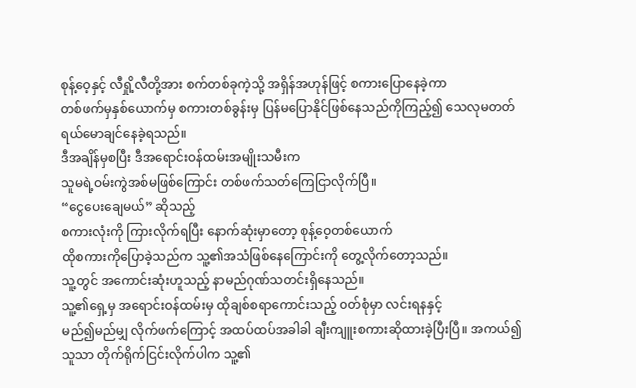စုန့်ဝေ့နှင့် လီရှို့လီတို့အား စက်တစ်ခုကဲ့သို့ အရှိန်အဟုန်ဖြင့် စကားပြောနေခဲ့ကာ
တစ်ဖက်မှနှစ်ယောက်မှ စကားတစ်ခွန်းမှ ပြန်မပြောနိုင်ဖြစ်နေသည်ကိုကြည့်၍ သေလုမတတ်
ရယ်မောချင်နေခဲ့ရသည်။
ဒီအချိန်မှစပြီး ဒီအရောင်းဝန်ထမ်းအမျိုးသမီးက
သူမရဲ့ဝမ်းကွဲအစ်မဖြစ်ကြောင်း တစ်ဖက်သတ်ကြေငြာလိုက်ပြီ။
“ငွေပေးချေမယ်” ဆိုသည့်
စကားလုံးကို ကြားလိုက်ရပြီး နောက်ဆုံးမှာတော့ စုန့်ဝေ့တစ်ယောက်
ထိုစကားကိုပြောခဲ့သည်က သူ့၏အသံဖြစ်နေကြောင်းကို တွေ့လိုက်တော့သည်။
သူ့တွင် အကောင်းဆုံးဟူသည့် နာမည်ဂုဏ်သတင်းရှိနေသည်။
သူ့၏ရှေ့မှ အရောင်းဝန်ထမ်းမှ ထိုချစ်စရာကောင်းသည့် ၀တ်စုံမှာ လင်းရနနှင့်
မည်၍မည်မျှ လိုက်ဖက်ကြောင့် အထပ်ထပ်အခါခါ ချီးကျူးစကားဆိုထားခဲ့ပြီးပြီ။ အကယ်၍
သူသာ တိုက်ရိုက်ငြင်းလိုက်ပါက သူ့၏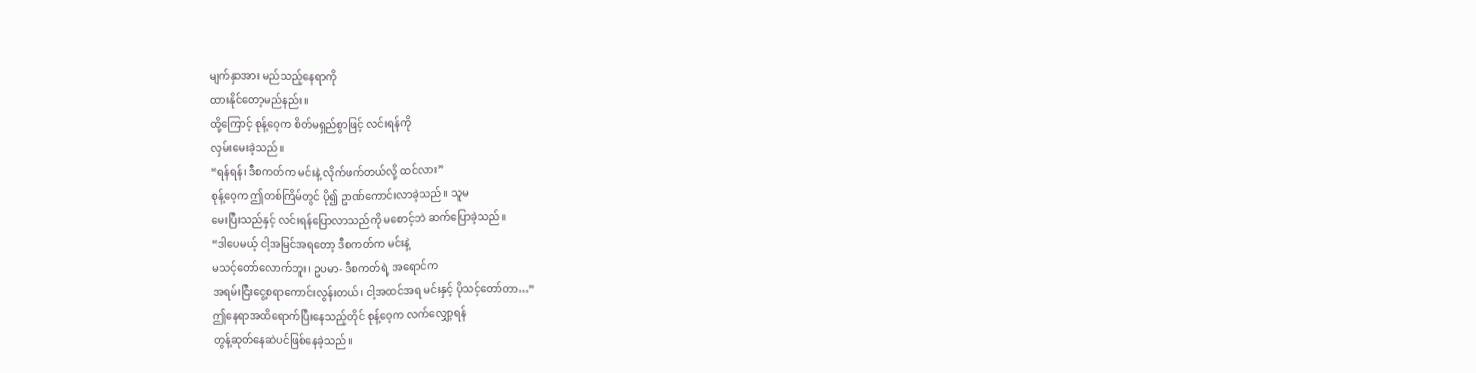မျက်နှာအား မည်သည့်နေရာကို
ထားနိုင်တော့မည်နည်း။
ထို့ကြောင့် စုန့်ဝေ့က စိတ်မရှည်စွာဖြင့် လင်းရန်ကို
လှမ်းမေးခဲ့သည်။
“ရန်ရန်၊ ဒီစကတ်က မင်းနဲ့ လိုက်ဖက်တယ်လို့ ထင်လား”
စုန့်ဝေ့က ဤတစ်ကြိမ်တွင် ပို၍ ဥာဏ်ကောင်းလာခဲ့သည်။ သူမ
မေးပြီးသည်နှင့် လင်းရန်ပြောလာသည်ကို မစောင့်ဘဲ ဆက်ပြောခဲ့သည်။
“ဒါပေမယ့် ငါ့အမြင်အရတော့ ဒီစကတ်က မင်းနဲ့
မသင့်တော်လောက်ဘူး၊ ဥပမာ- ဒီစကတ်ရဲ့ အရောင်က
အရမ်းငြီးငွေ့စရာကောင်းလွန်းတယ်၊ ငါ့အထင်အရ မင်းနှင့် ပိုသင့်တော်တာ…”
ဤနေရာအထိရောက်ပြီးနေသည့်တိုင် စုန့်ဝေ့က လက်လျှော့ရန်
တွန့်ဆုတ်နေဆဲပင်ဖြစ်နေခဲ့သည်။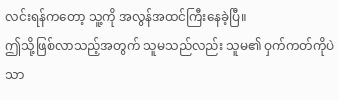လင်းရန်ကတော့ သူ့ကို အလွန်အထင်ကြီးနေခဲ့ပြီ။
ဤသို့ဖြစ်လာသည့်အတွက် သူမသည်လည်း သူမ၏ ဝှက်ကတ်ကိုပဲသာ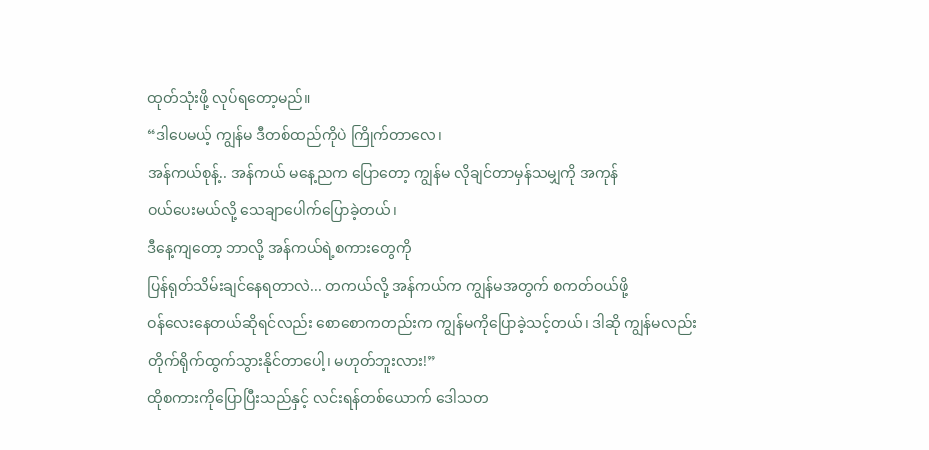ထုတ်သုံးဖို့ လုပ်ရတော့မည်။
“ဒါပေမယ့် ကျွန်မ ဒီတစ်ထည်ကိုပဲ ကြိုက်တာလေ၊
အန်ကယ်စုန့်.. အန်ကယ် မနေ့ညက ပြောတော့ ကျွန်မ လိုချင်တာမှန်သမျှကို အကုန်
ဝယ်ပေးမယ်လို့ သေချာပေါက်ပြောခဲ့တယ်၊
ဒီနေ့ကျတော့ ဘာလို့ အန်ကယ်ရဲ့စကားတွေကို
ပြန်ရုတ်သိမ်းချင်နေရတာလဲ... တကယ်လို့ အန်ကယ်က ကျွန်မအတွက် စကတ်ဝယ်ဖို့
ဝန်လေးနေတယ်ဆိုရင်လည်း စောစောကတည်းက ကျွန်မကိုပြောခဲ့သင့်တယ်၊ ဒါဆို ကျွန်မလည်း
တိုက်ရိုက်ထွက်သွားနိုင်တာပေါ့၊ မဟုတ်ဘူးလား!”
ထိုစကားကိုပြောပြီးသည်နှင့် လင်းရန်တစ်ယောက် ဒေါသတ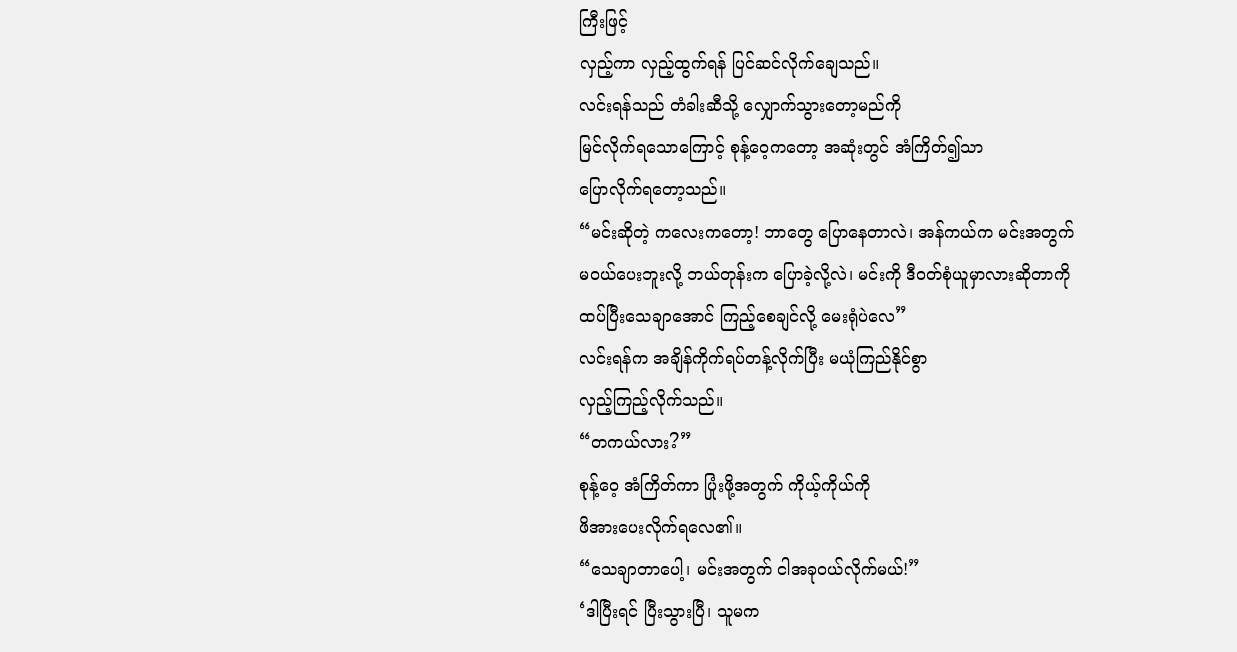ကြီးဖြင့်
လှည့်ကာ လှည့်ထွက်ရန် ပြင်ဆင်လိုက်ချေသည်။
လင်းရန်သည် တံခါးဆီသို့ လျှောက်သွားတော့မည်ကို
မြင်လိုက်ရသောကြောင့် စုန့်ဝေ့ကတော့ အဆုံးတွင် အံကြိတ်၍သာ
ပြောလိုက်ရတော့သည်။
“မင်းဆိုတဲ့ ကလေးကတော့! ဘာတွေ ပြောနေတာလဲ၊ အန်ကယ်က မင်းအတွက်
မဝယ်ပေးဘူးလို့ ဘယ်တုန်းက ပြောခဲ့လို့လဲ၊ မင်းကို ဒီဝတ်စုံယူမှာလားဆိုတာကို
ထပ်ပြီးသေချာအောင် ကြည့်စေချင်လို့ မေးရုံပဲလေ”
လင်းရန်က အချိန်ကိုက်ရပ်တန့်လိုက်ပြီး မယုံကြည်နိုင်စွာ
လှည့်ကြည့်လိုက်သည်။
“တကယ်လား?”
စုန့်ဝေ့ အံကြိတ်ကာ ပြုံးဖို့အတွက် ကိုယ့်ကိုယ်ကို
ဖိအားပေးလိုက်ရလေ၏။
“သေချာတာပေါ့၊ မင်းအတွက် ငါအခုဝယ်လိုက်မယ်!”
‘ဒါပြီးရင် ပြီးသွားပြီ၊ သူမက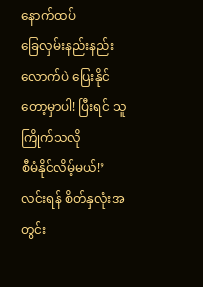နောက်ထပ်
ခြေလှမ်းနည်းနည်းလောက်ပဲ ပြေးနိုင်တော့မှာပါ! ပြီးရင် သူကြိုက်သလို
စီမံနိုင်လိမ့်မယ်!’
လင်းရန် စိတ်နှလုံးအတွင်း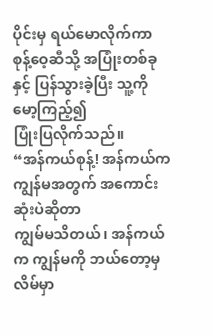ပိုင်းမှ ရယ်မောလိုက်ကာ
စုန့်ဝေ့ဆီသို့ အပြုံးတစ်ခုနှင့် ပြန်သွားခဲ့ပြီး သူ့ကိုမော့ကြည့်၍
ပြုံးပြလိုက်သည်။
“အန်ကယ်စုန့်! အန်ကယ်က ကျွန်မအတွက် အကောင်းဆုံးပဲဆိုတာ
ကျွမ်မသိတယ်၊ အန်ကယ်က ကျွန်မကို ဘယ်တော့မှ လိမ်မှာ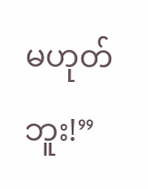မဟုတ်ဘူး!”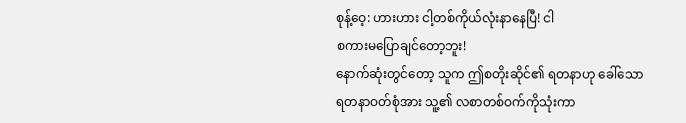စုန့်ဝေ့: ဟားဟား ငါ့တစ်ကိုယ်လုံးနာနေပြီ! ငါ
စကားမပြောချင်တော့ဘူး!
နောက်ဆုံးတွင်တော့ သူက ဤစတိုးဆိုင်၏ ရတနာဟု ခေါ်သော
ရတနာဝတ်စုံအား သူ့၏ လစာတစ်ဝက်ကိုသုံးကာ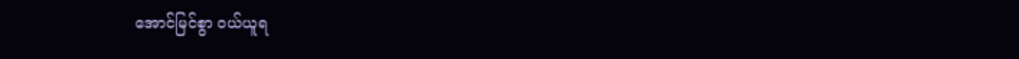အောင်မြင်စွာ ဝယ်ယူရ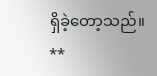ရှိခဲ့တော့သည်။
**